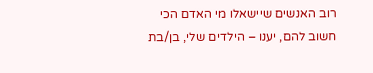רוב האנשים שיישאלו מי האדם הכי חשוב להם, יענו – הילדים שלי, בן/בת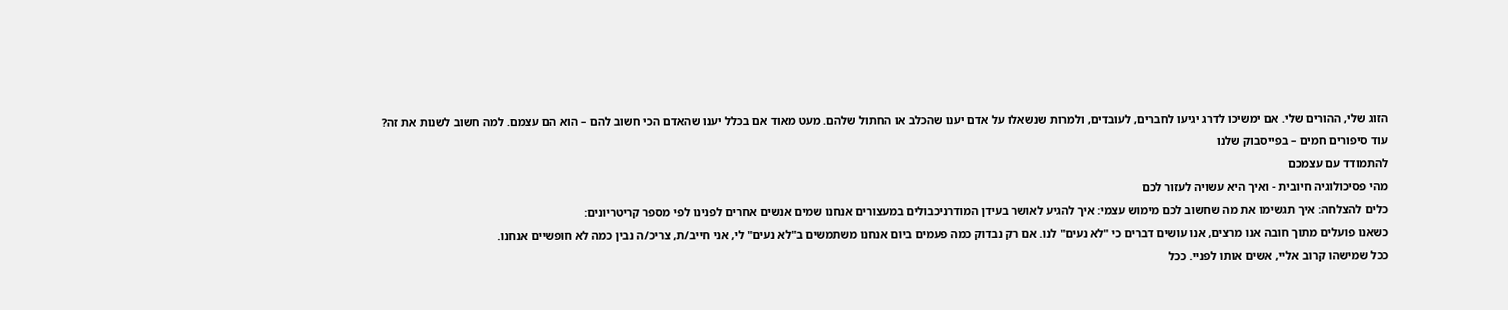הזוג שלי, ההורים שלי. אם ימשיכו לדרג יגיעו לחברים, לעובדים, ולמרות שנשאלו על אדם יענו שהכלב או החתול שלהם. מעט מאוד אם בכלל יענו שהאדם הכי חשוב להם – הוא הם עצמם. למה חשוב לשנות את זה?
עוד סיפורים חמים – בפייסבוק שלנו
להתמודד עם עצמכם
מהי פסיכולוגיה חיובית - ואיך היא עשויה לעזור לכם
כלים להצלחה: איך תגשימו את מה שחשוב לכם מימוש עצמי: איך להגיע לאושר בעידן המודרניכבולים במעצורים אנחנו שמים אנשים אחרים לפנינו לפי מספר קריטריונים:
כשאנו פועלים מתוך חובה אנו מרצים, אנו עושים דברים כי "לא נעים" לנו. אם רק נבדוק כמה פעמים ביום אנחנו משתמשים ב"לא נעים" לי, אני חייב/ת, צריכ/ה נבין כמה לא חופשיים אנחנו.
ככל שמישהו קרוב אליי, אשים אותו לפניי. ככל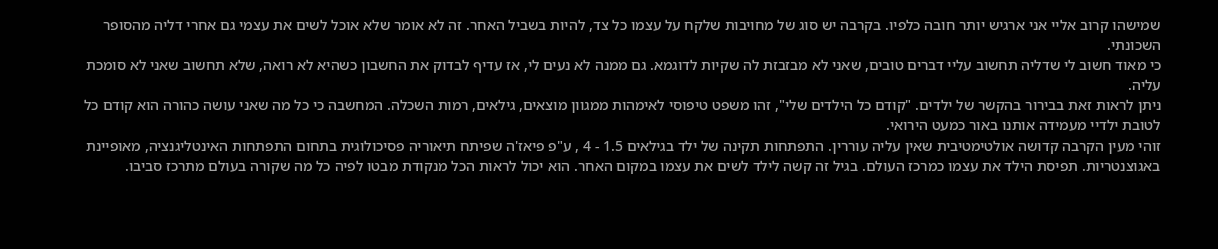שמישהו קרוב אליי אני ארגיש יותר חובה כלפיו. בקרבה יש סוג של מחויבות שלקח על עצמו כל צד, להיות בשביל האחר. זה לא אומר שלא אוכל לשים את עצמי גם אחרי דליה מהסופר השכונתי.
כי מאוד חשוב לי שדליה תחשוב עליי דברים טובים, שאני לא מבזבזת לה שקיות לדוגמא. גם ממנה לא נעים לי, אז עדיף לבדוק את החשבון כשהיא לא רואה, שלא תחשוב שאני לא סומכת עליה.
ניתן לראות זאת בבירור בהקשר של ילדים. "קודם כל הילדים שלי", זהו משפט טיפוסי לאימהות ממגוון מוצאים, גילאים, רמות השכלה. המחשבה כי כל מה שאני עושה כהורה הוא קודם כל לטובת ילדיי מעמידה אותנו באור כמעט הירואי.
זוהי מעין הקרבה קדושה אולטימטיבית שאין עליה עוררין. התפתחות תקינה של ילד בגילאים 1.5 - 4 , ע"פ פיאז'ה שפיתח תיאוריה פסיכולוגית בתחום התפתחות האינטליגנציה, מאופיינת באגוצנטריות. תפיסת הילד את עצמו כמרכז העולם. בגיל זה קשה לילד לשים את עצמו במקום האחר. הוא יכול לראות הכל מנקודת מבטו לפיה כל מה שקורה בעולם מתרכז סביבו.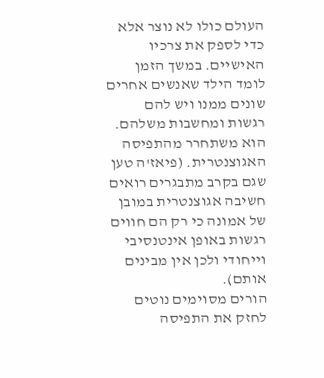העולם כולו לא נוצר אלא כדי לספק את צרכיו האישיים. במשך הזמן לומד הילד שאנשים אחרים שונים ממנו ויש להם רגשות ומחשבות משלהם. הוא משתחרר מהתפיסה האגוצנטרית. (פיאז'ה טען שגם בקרב מתבגרים רואים חשיבה אגוצנטרית במובן של אמונה כי רק הם חווים רגשות באופן אינטנסיבי וייחודי ולכן אין מבינים אותם).
הורים מסוימים נוטים לחזק את התפיסה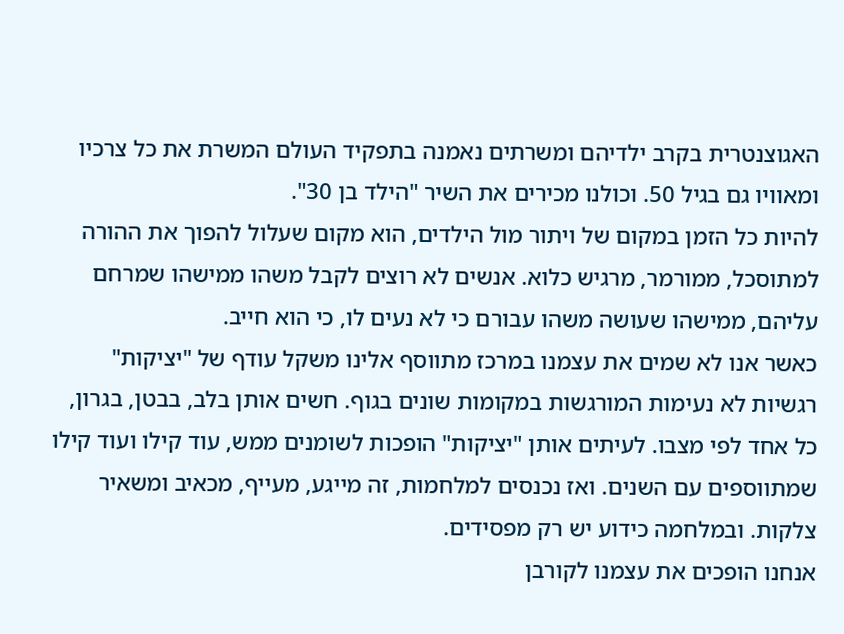האגוצנטרית בקרב ילדיהם ומשרתים נאמנה בתפקיד העולם המשרת את כל צרכיו ומאוויו גם בגיל 50. וכולנו מכירים את השיר "הילד בן 30".
להיות כל הזמן במקום של ויתור מול הילדים, הוא מקום שעלול להפוך את ההורה למתוסכל, ממורמר, מרגיש כלוא. אנשים לא רוצים לקבל משהו ממישהו שמרחם עליהם, ממישהו שעושה משהו עבורם כי לא נעים לו, כי הוא חייב.
כאשר אנו לא שמים את עצמנו במרכז מתווסף אלינו משקל עודף של "יציקות" רגשיות לא נעימות המורגשות במקומות שונים בגוף. חשים אותן בלב, בבטן, בגרון, כל אחד לפי מצבו. לעיתים אותן "יציקות" הופכות לשומנים ממש, עוד קילו ועוד קילו שמתווספים עם השנים. ואז נכנסים למלחמות, זה מייגע, מעייף, מכאיב ומשאיר צלקות. ובמלחמה כידוע יש רק מפסידים.
אנחנו הופכים את עצמנו לקורבן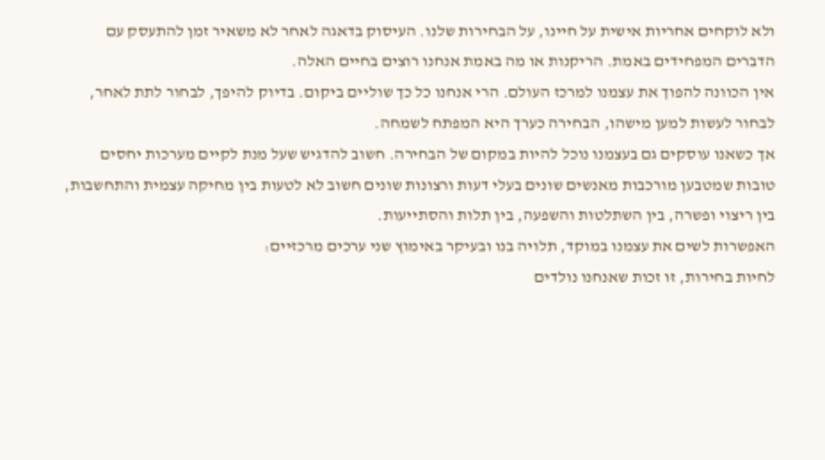ולא לוקחים אחריות אישית על חיינו, על הבחירות שלנו. העיסוק בדאגה לאחר לא משאיר זמן להתעסק עם הדברים המפחידים באמת. הריקנות או מה באמת אנחנו רוצים בחיים האלה.
אין הכוונה להפוך את עצמנו למרכז העולם. הרי אנחנו כל כך שוליים ביקום. בדיוק להיפך, לבחור לתת לאחר, לבחור לעשות למען מישהו, הבחירה כערך היא המפתח לשמחה.
אך כשאנו עוסקים גם בעצמנו נוכל להיות במקום של הבחירה. חשוב להדגיש שעל מנת לקיים מערכות יחסים טובות שמטבען מורכבות מאנשים שונים בעלי דעות ורצונות שונים חשוב לא לטעות בין מחיקה עצמית והתחשבות, בין ריצוי ופשרה, בין השתלטות והשפעה, בין תלות והסתייעות.
האפשרות לשים את עצמנו במוקד, תלויה בנו ובעיקר באימוץ שני ערכים מרכזיים:
לחיות בחירות, זו זכות שאנחנו נולדים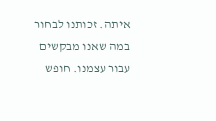איתה. זכותנו לבחור במה שאנו מבקשים עבור עצמנו. חופש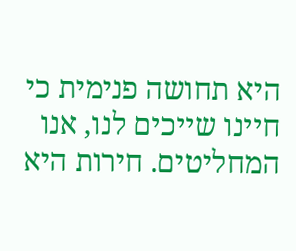היא תחושה פנימית כי חיינו שייכים לנו, אנו המחליטים. חירות היא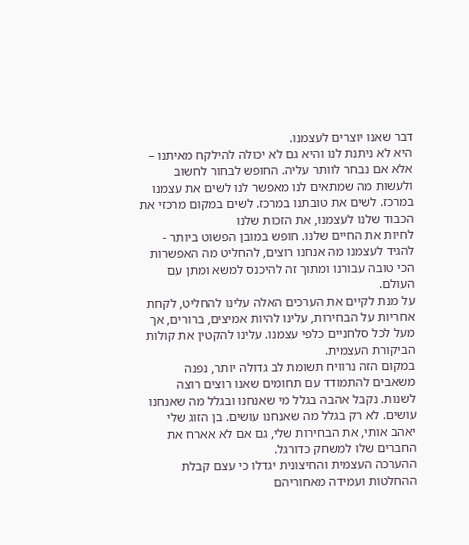דבר שאנו יוצרים לעצמנו.
היא לא ניתנת לנו והיא גם לא יכולה להילקח מאיתנו – אלא אם נבחר לוותר עליה. החופש לבחור לחשוב ולעשות מה שמתאים לנו מאפשר לנו לשים את עצמנו במרכז. לשים את טובתנו במרכז. לשים במקום מרכזי את הכבוד שלנו לעצמנו, את הזכות שלנו
לחיות את החיים שלנו. חופש במובן הפשוט ביותר - להגיד לעצמנו מה אנחנו רוצים, להחליט מה האפשרות הכי טובה עבורנו ומתוך זה להיכנס למשא ומתן עם העולם.
על מנת לקיים את הערכים האלה עלינו להחליט, לקחת אחריות על הבחירות, עלינו להיות אמיצים, ברורים, אך מעל לכל סלחניים כלפי עצמנו. עלינו להקטין את קולות הביקורת העצמית.
במקום הזה נרוויח תשומת לב גדולה יותר, נפנה משאבים להתמודד עם תחומים שאנו רוצים רוצה לשנות. נקבל אהבה בגלל מי שאנחנו ובגלל מה שאנחנו עושים. לא רק בגלל מה שאנחנו עושים. בן הזוג שלי יאהב אותי, את הבחירות שלי, גם אם לא אארח את החברים שלו למשחק כדורגל.
ההערכה העצמית והחיצונית יגדלו כי עצם קבלת ההחלטות ועמידה מאחוריהם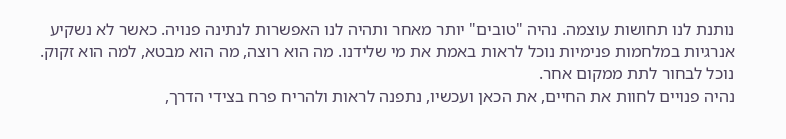נותנת לנו תחושות עוצמה. נהיה "טובים" יותר מאחר ותהיה לנו האפשרות לנתינה פנויה. כאשר לא נשקיע אנרגיות במלחמות פנימיות נוכל לראות באמת את מי שלידנו. מה הוא רוצה, מה הוא מבטא, למה הוא זקוק. נוכל לבחור לתת ממקום אחר.
נהיה פנויים לחוות את החיים, את הכאן ועכשיו, נתפנה לראות ולהריח פרח בצידי הדרך,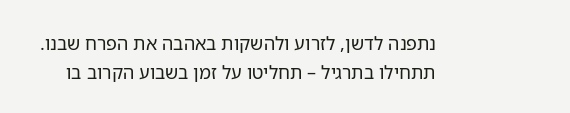נתפנה לדשן, לזרוע ולהשקות באהבה את הפרח שבנו.
תתחילו בתרגיל – תחליטו על זמן בשבוע הקרוב בו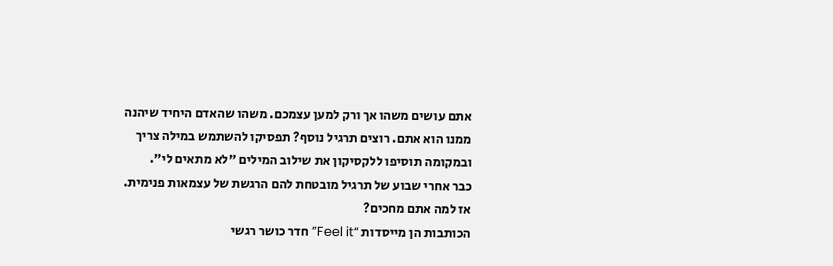אתם עושים משהו אך ורק למען עצמכם. משהו שהאדם היחיד שיהנה ממנו הוא אתם. רוצים תרגיל נוסף? תפסיקו להשתמש במילה צריך ובמקומה תוסיפו ללקסיקון את שילוב המילים "לא מתאים לי".
כבר אחרי שבוע של תרגיל מובטחת להם הרגשת של עצמאות פנימית. אז למה אתם מחכים?
הכותבות הן מייסדות “Feel it” חדר כושר רגשי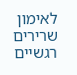לאימון שרירים רגשיים